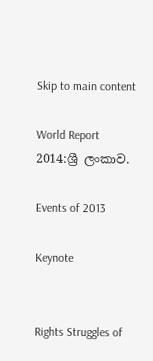Skip to main content

World Report 2014:ශ්‍රී ලංකාව.

Events of 2013

Keynote


Rights Struggles of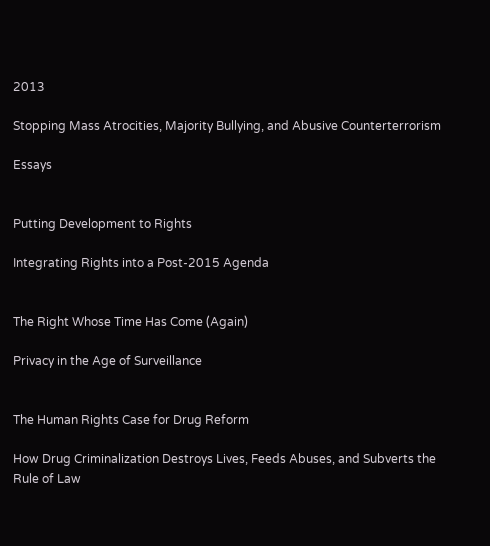2013

Stopping Mass Atrocities, Majority Bullying, and Abusive Counterterrorism

Essays


Putting Development to Rights

Integrating Rights into a Post-2015 Agenda


The Right Whose Time Has Come (Again)

Privacy in the Age of Surveillance


The Human Rights Case for Drug Reform

How Drug Criminalization Destroys Lives, Feeds Abuses, and Subverts the Rule of Law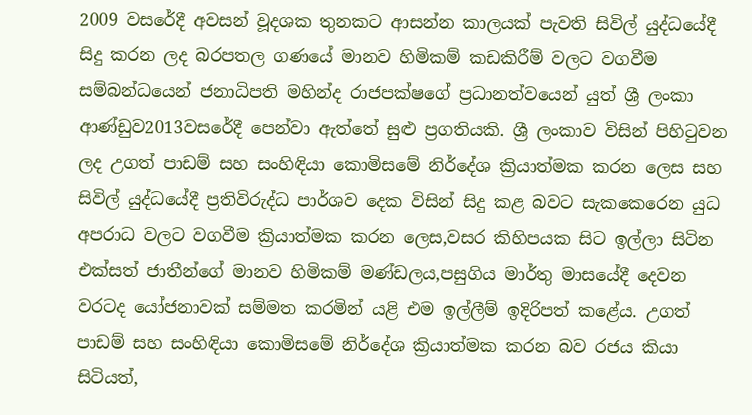2009 වසරේදී අවසන් වූදශක තුනකට ආසන්න කාලයක් පැවති සිවිල් යුද්ධයේදී සිදු කරන ලද බරපතල ගණයේ මානව හිමිකම් කඩකිරීම් වලට වගවීම සම්බන්ධයෙන් ජනාධිපති මහින්ද රාජපක්ෂගේ ප්‍රධානත්වයෙන් යුත් ශ්‍රී ලංකා ආණ්ඩුව2013වසරේදී පෙන්වා ඇත්තේ සුළු ප්‍රගතියකි. ශ්‍රී ලංකාව විසින් පිහිටුවන ලද උගත් පාඩම් සහ සංහිඳියා කොමිසමේ නිර්දේශ ක්‍රියාත්මක කරන ලෙස සහ සිවිල් යුද්ධයේදී ප්‍රතිවිරුද්ධ පාර්ශව දෙක විසින් සිදු කළ බවට සැකකෙරෙන යුධ අපරාධ වලට වගවීම ක්‍රියාත්මක කරන ලෙස,වසර කිහිපයක සිට ඉල්ලා සිටින එක්සත් ජාතීන්ගේ මානව හිමිකම් මණ්ඩලය,පසුගිය මාර්තු මාසයේදී දෙවන වරටද යෝජනාවක් සම්මත කරමින් යළි එම ඉල්ලීම් ඉදිරිපත් කළේය. උගත් පාඩම් සහ සංහිඳියා කොමිසමේ නිර්දේශ ක්‍රියාත්මක කරන බව රජය කියා සිටියත්,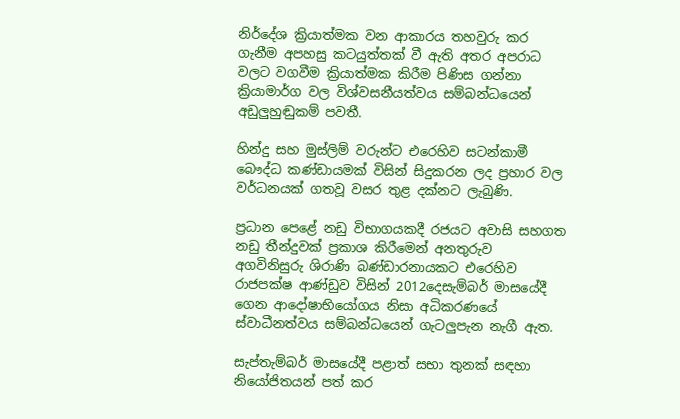නිර්දේශ ක්‍රියාත්මක වන ආකාරය තහවුරු කර ගැනීම අපහසු කටයුත්තක් වී ඇති අතර අපරාධ වලට වගවීම ක්‍රියාත්මක කිරීම පිණිස ගන්නා ක්‍රියාමාර්ග වල විශ්වසනීයත්වය සම්බන්ධයෙන් අඩුලුහුඬුකම් පවතී.

හින්දු සහ මුස්ලිම් වරුන්ට එරෙහිව සටන්කාමී බෞද්ධ කණ්ඩායමක් විසින් සිදුකරන ලද ප්‍රහාර වල වර්ධනයක් ගතවූ වසර තුළ දක්නට ලැබුණි.

ප්‍රධාන පෙළේ නඩු විභාගයකදී රජයට අවාසි සහගත නඩු තීන්දුවක් ප්‍රකාශ කිරීමෙන් අනතුරුව අගවිනිසුරු ශිරාණි බණ්ඩාරනායකට එරෙහිව රාජපක්ෂ ආණ්ඩුව විසින් 2012දෙසැම්බර් මාසයේදී ගෙන ආදෝෂාභියෝගය නිසා අධිකරණයේ ස්වාධීනත්වය සම්බන්ධයෙන් ගැටලුපැන නැගී ඇත.

සැප්තැම්බර් මාසයේදී පළාත් සභා තුනක් සඳහා නියෝජිතයන් පත් කර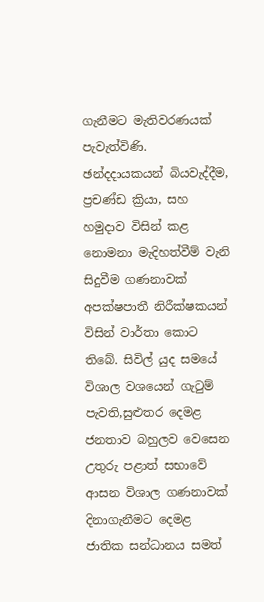ගැනීමට මැතිවරණයක් පැවැත්විණි. ඡන්දදායකයන් බියවැද්දීම, ප්‍රචණ්ඩ ක්‍රියා, සහ හමුදාව විසින් කළ නොමනා මැදිහත්වීම් වැනි සිදුවීම ගණනාවක් අපක්ෂපාතී නිරීක්ෂකයන් විසින් වාර්තා කොට තිබේ. සිවිල් යුද සමයේ විශාල වශයෙන් ගැටුම් පැවති,සුළුතර දෙමළ ජනතාව බහුලව වෙසෙන උතුරු පළාත් සභාවේ ආසන විශාල ගණනාවක් දිනාගැනීමට දෙමළ ජාතික සන්ධානය සමත්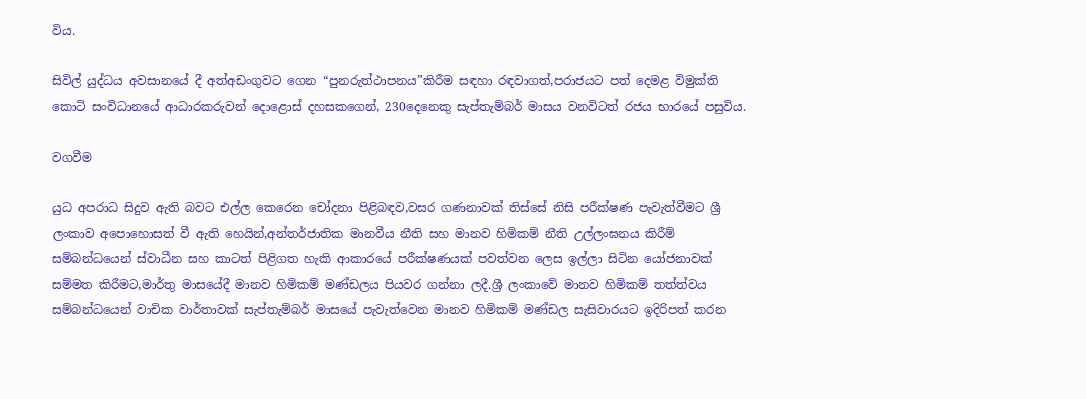විය.

සිවිල් යුද්ධය අවසානයේ දී අත්අඩංගුවට ගෙන “පුනරුත්ථාපනය”කිරීම සඳහා රඳවාගත්,පරාජයට පත් දෙමළ විමුක්ති කොටි සංවිධානයේ ආධාරකරුවන් දොළොස් දහසකගෙන්, 230දෙනෙකු සැප්තැම්බර් මාසය වනවිටත් රජය භාරයේ පසුවිය.

වගවීම

යුධ අපරාධ සිදුව ඇති බවට එල්ල කෙරෙන චෝදනා පිළිබඳව,වසර ගණනාවක් තිස්සේ නිසි පරීක්ෂණ පැවැත්වීමට ශ්‍රී ලංකාව අපොහොසත් වී ඇති හෙයින්,අන්තර්ජාතික මානවීය නීති සහ මානව හිමිකම් නීති උල්ලංඝනය කිරීම් සම්බන්ධයෙන් ස්වාධීන සහ කාටත් පිළිගත හැකි ආකාරයේ පරීක්ෂණයක් පවත්වන ලෙස ඉල්ලා සිටින යෝජනාවක් සම්මත කිරීමට,මාර්තු මාසයේදී මානව හිමිකම් මණ්ඩලය පියවර ගන්නා ලදී.ශ්‍රී ලංකාවේ මානව හිමිකම් තත්ත්වය සම්බන්ධයෙන් වාචික වාර්තාවක් සැප්තැම්බර් මාසයේ පැවැත්වෙන මානව හිමිකම් මණ්ඩල සැසිවාරයට ඉදිරිපත් කරන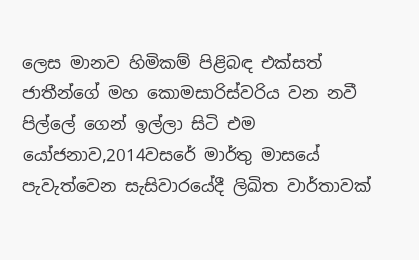ලෙස මානව හිමිකම් පිළිබඳ එක්සත් ජාතීන්ගේ මහ කොමසාරිස්වරිය වන නවී පිල්ලේ ගෙන් ඉල්ලා සිටි එම යෝජනාව,2014වසරේ මාර්තු මාසයේ පැවැත්වෙන සැසිවාරයේදී ලිඛිත වාර්තාවක්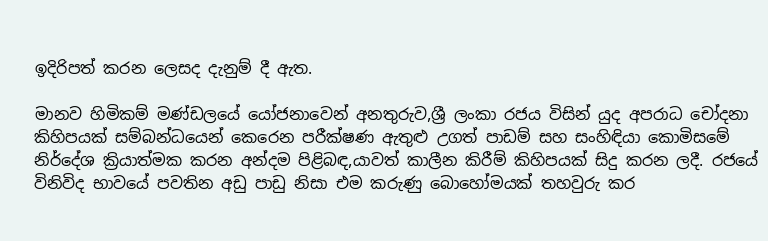ඉදිරිපත් කරන ලෙසද දැනුම් දී ඇත.

මානව හිමිකම් මණ්ඩලයේ යෝජනාවෙන් අනතුරුව,ශ්‍රී ලංකා රජය විසින් යුද අපරාධ චෝදනා කිහිපයක් සම්බන්ධයෙන් කෙරෙන පරීක්ෂණ ඇතුළු උගත් පාඩම් සහ සංහිඳියා කොමිසමේ නිර්දේශ ක්‍රියාත්මක කරන අන්දම පිළිබඳ,යාවත් කාලීන කිරීම් කිහිපයක් සිදු කරන ලදී. රජයේ විනිවිද භාවයේ පවතින අඩු පාඩු නිසා එම කරුණු බොහෝමයක් තහවුරු කර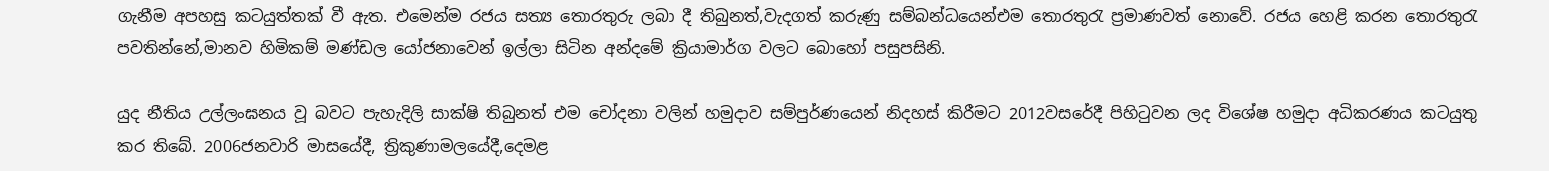ගැනීම අපහසු කටයුත්තක් වී ඇත. එමෙන්ම රජය සත්‍ය තොරතුරු ලබා දී තිබුනත්,වැදගත් කරුණු සම්බන්ධයෙන්එම තොරතුරැ ප්‍රමාණවත් නොවේ. රජය හෙළි කරන තොරතුරැ පවතින්නේ,මානව හිමිකම් මණ්ඩල යෝජනාවෙන් ඉල්ලා සිටින අන්දමේ ක්‍රියාමාර්ග වලට බොහෝ පසුපසිනි.

යුද නීතිය උල්ලංඝනය වූ බවට පැහැදිලි සාක්ෂි තිබුනත් එම චෝදනා වලින් හමුදාව සම්පුර්ණයෙන් නිදහස් කිරීමට 2012වසරේදී පිහිටුවන ලද විශේෂ හමුදා අධිකරණය කටයුතු කර තිබේ. 2006ජනවාරි මාසයේදී, ත්‍රිකුණාමලයේදී,දෙමළ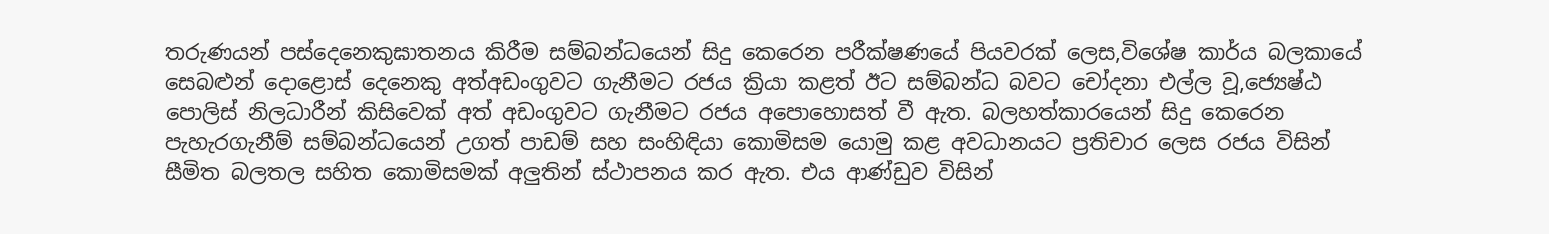තරුණයන් පස්දෙනෙකුඝාතනය කිරීම සම්බන්ධයෙන් සිදු කෙරෙන පරීක්ෂණයේ පියවරක් ලෙස,විශේෂ කාර්ය බලකායේ සෙබළුන් දොළොස් දෙනෙකු අත්අඩංගුවට ගැනීමට රජය ක්‍රියා කළත් ඊට සම්බන්ධ බවට චෝදනා එල්ල වූ,ජ්‍යෙෂ්ඨ පොලිස් නිලධාරීන් කිසිවෙක් අත් අඩංගුවට ගැනීමට රජය අපොහොසත් වී ඇත. බලහත්කාරයෙන් සිදු කෙරෙන පැහැරගැනීම් සම්බන්ධයෙන් උගත් පාඩම් සහ සංහිඳියා කොමිසම යොමු කළ අවධානයට ප්‍රතිචාර ලෙස රජය විසින් සීමිත බලතල සහිත කොමිසමක් අලුතින් ස්ථාපනය කර ඇත. එය ආණ්ඩුව විසින්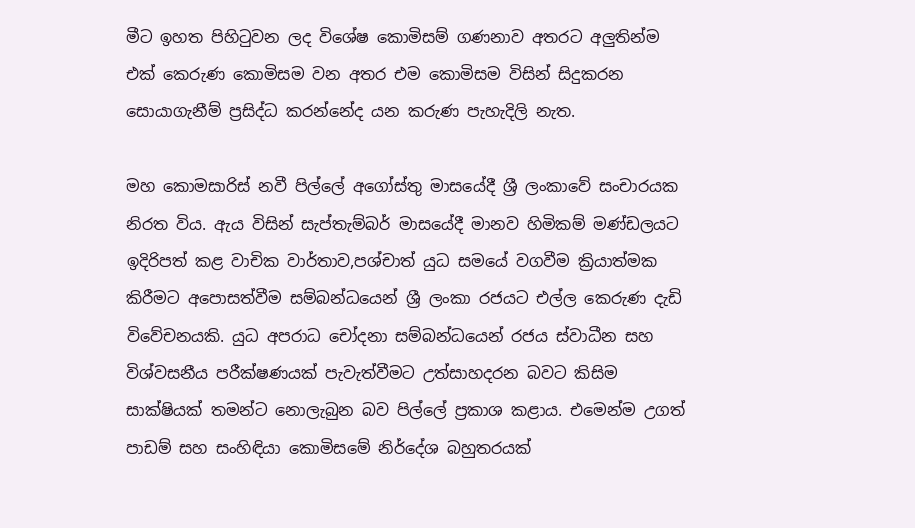මීට ඉහත පිහිටුවන ලද විශේෂ කොමිසම් ගණනාව අතරට අලුතින්ම එක් කෙරුණ කොමිසම වන අතර එම කොමිසම විසින් සිදුකරන සොයාගැනීම් ප්‍රසිද්ධ කරන්නේද යන කරුණ පැහැදිලි නැත.

මහ කොමසාරිස් නවී පිල්ලේ අගෝස්තු මාසයේදී ශ්‍රී ලංකාවේ සංචාරයක නිරත විය. ඇය විසින් සැප්තැම්බර් මාසයේදී මානව හිමිකම් මණ්ඩලයට ඉදිරිපත් කළ වාචික වාර්තාව,පශ්චාත් යුධ සමයේ වගවීම ක්‍රියාත්මක කිරීමට අපොසත්වීම සම්බන්ධයෙන් ශ්‍රී ලංකා රජයට එල්ල කෙරුණ දැඩි විවේචනයකි. යුධ අපරාධ චෝදනා සම්බන්ධයෙන් රජය ස්වාධීන සහ විශ්වසනීය පරීක්ෂණයක් පැවැත්වීමට උත්සාහදරන බවට කිසිම සාක්ෂියක් තමන්ට නොලැබුන බව පිල්ලේ ප්‍රකාශ කළාය. එමෙන්ම උගත් පාඩම් සහ සංහිඳියා කොමිසමේ නිර්දේශ බහුතරයක්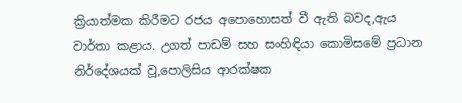ක්‍රියාත්මක කිරීමට රජය අපොහොසත් වී ඇති බවද,ඇය වාර්තා කළාය. උගත් පාඩම් සහ සංහිඳියා කොමිසමේ ප්‍රධාන නිර්දේශයක් වූ,පොලිසිය ආරක්ෂක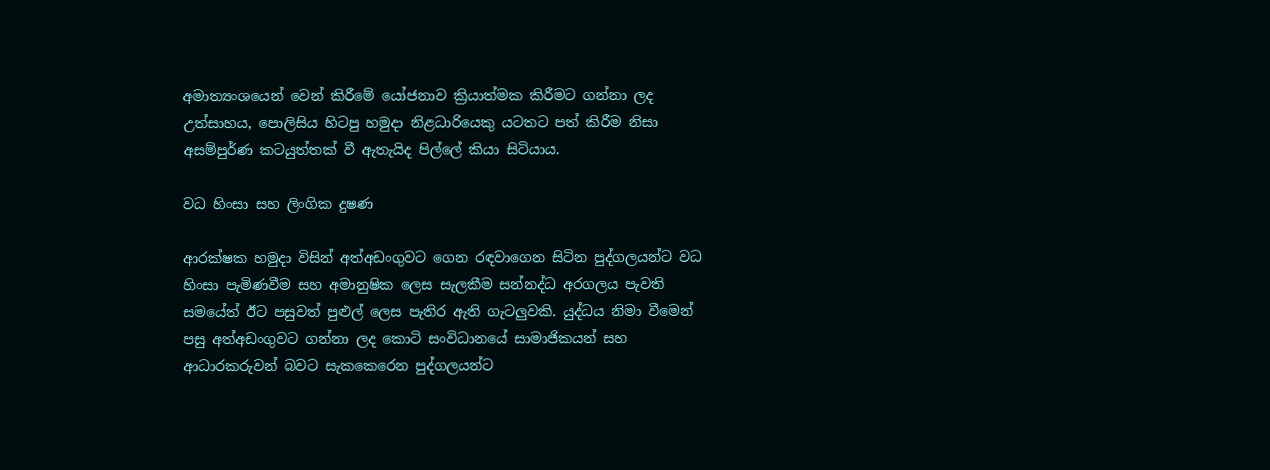අමාත්‍යංශයෙන් වෙන් කිරීමේ යෝජනාව ක්‍රියාත්මක කිරීමට ගන්නා ලද උත්සාහය, පොලිසිය හිටපු හමුදා නිළධාරියෙකු යටතට පත් කිරීම නිසා අසම්පුර්ණ කටයුත්තක් වී ඇතැයිද පිල්ලේ කියා සිටියාය.

වධ හිංසා සහ ලිංගික දුෂණ

ආරක්ෂක හමුදා විසින් අත්අඩංගුවට ගෙන රඳවාගෙන සිටින පුද්ගලයන්ට වධ හිංසා පැමිණවීම සහ අමානුෂික ලෙස සැලකීම සන්නද්ධ අරගලය පැවති සමයේත් ඊට පසුවත් පුළුල් ලෙස පැතිර ඇති ගැටලුවකි. යුද්ධය නිමා වීමෙන් පසු අත්අඩංගුවට ගන්නා ලද කොටි සංවිධානයේ සාමාජිකයන් සහ ආධාරකරුවන් බවට සැකකෙරෙන පුද්ගලයන්ට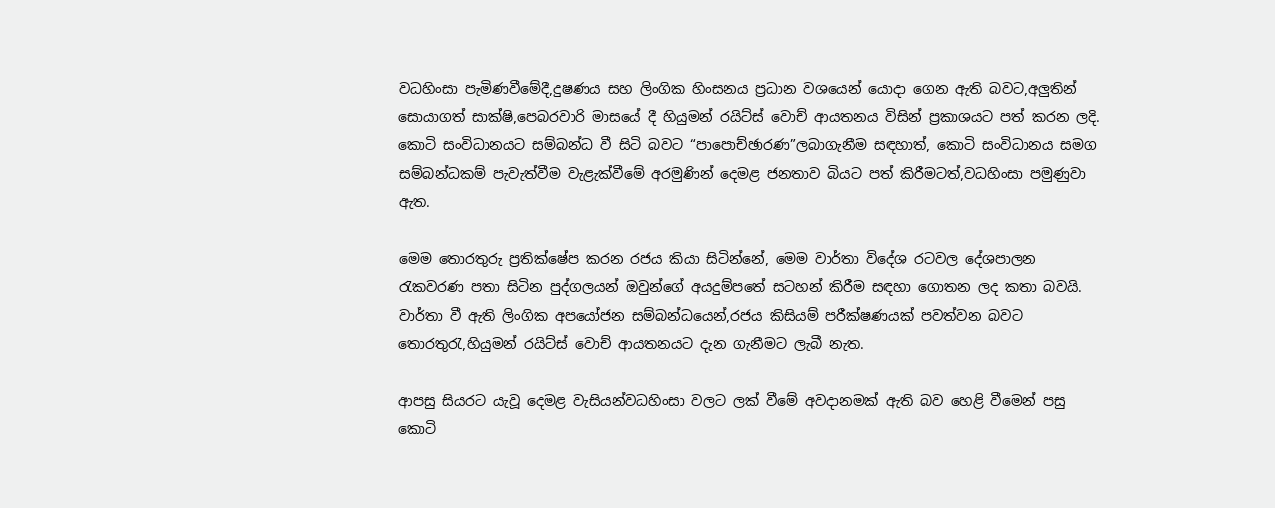වධහිංසා පැමිණවීමේදී,දුෂණය සහ ලිංගික හිංසනය ප්‍රධාන වශයෙන් යොදා ගෙන ඇති බවට,අලුතින් සොයාගත් සාක්ෂි,පෙබරවාරි මාසයේ දී හියුමන් රයිට්ස් වොච් ආයතනය විසින් ප්‍රකාශයට පත් කරන ලදි. කොටි සංවිධානයට සම්බන්ධ වී සිටි බවට “පාපොච්ඡාරණ”ලබාගැනීම සඳහාත්, කොටි සංවිධානය සමග සම්බන්ධකම් පැවැත්වීම වැළැක්වීමේ අරමුණින් දෙමළ ජනතාව බියට පත් කිරීමටත්,වධහිංසා පමුණුවා ඇත.

මෙම තොරතුරු ප්‍රතික්ෂේප කරන රජය කියා සිටින්නේ, මෙම වාර්තා විදේශ රටවල දේශපාලන රැකවරණ පතා සිටින පුද්ගලයන් ඔවුන්ගේ අයදුම්පතේ සටහන් කිරීම සඳහා ගොතන ලද කතා බවයි. වාර්තා වී ඇති ලිංගික අපයෝජන සම්බන්ධයෙන්,රජය කිසියම් පරීක්ෂණයක් පවත්වන බවට තොරතුරැ,හියුමන් රයිට්ස් වොච් ආයතනයට දැන ගැනීමට ලැබී නැත.

ආපසු සියරට යැවූ දෙමළ වැසියන්වධහිංසා වලට ලක් වීමේ අවදානමක් ඇති බව හෙළි වීමෙන් පසු කොටි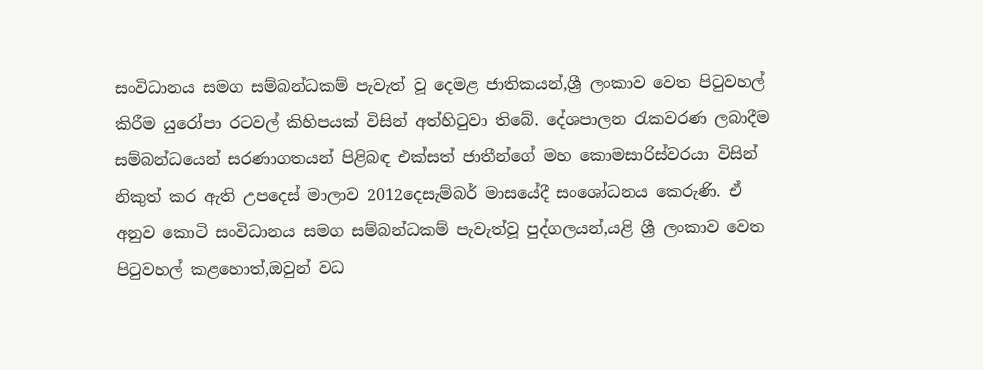සංවිධානය සමග සම්බන්ධකම් පැවැත් වූ දෙමළ ජාතිකයන්,ශ්‍රී ලංකාව වෙත පිටුවහල් කිරීම යුරෝපා රටවල් කිහිපයක් විසින් අත්හිටුවා තිබේ. දේශපාලන රැකවරණ ලබාදීම සම්බන්ධයෙන් සරණාගතයන් පිළිබඳ එක්සත් ජාතීන්ගේ මහ කොමසාරිස්වරයා විසින් නිකුත් කර ඇති උපදෙස් මාලාව 2012දෙසැම්බර් මාසයේදී සංශෝධනය කෙරුණි. ඒ අනුව කොටි සංවිධානය සමග සම්බන්ධකම් පැවැත්වූ පුද්ගලයන්,යළි ශ්‍රී ලංකාව වෙත පිටුවහල් කළහොත්,ඔවුන් වධ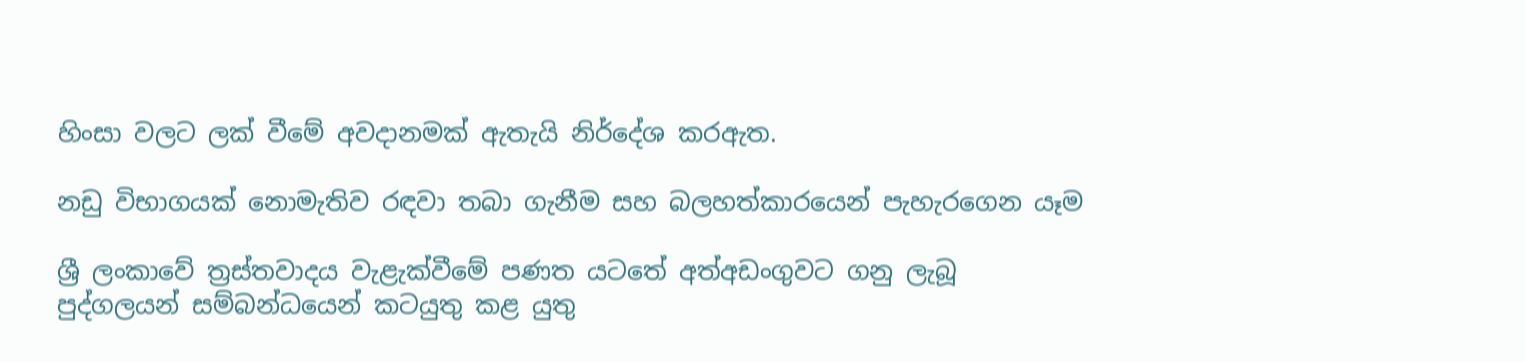හිංසා වලට ලක් වීමේ අවදානමක් ඇතැයි නිර්දේශ කරඇත.

නඩු විභාගයක් නොමැතිව රඳවා තබා ගැනීම සහ බලහත්කාරයෙන් පැහැරගෙන යෑම

ශ්‍රී ලංකාවේ ත්‍රස්තවාදය වැළැක්වීමේ පණත යටතේ අත්අඩංගුවට ගනු ලැබූ පුද්ගලයන් සම්බන්ධයෙන් කටයුතු කළ යුතු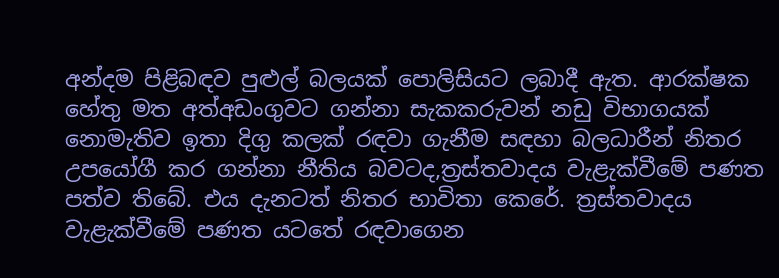අන්දම පිළිබඳව පුළුල් බලයක් පොලිසියට ලබාදී ඇත. ආරක්ෂක හේතු මත අත්අඩංගුවට ගන්නා සැකකරුවන් නඩු විභාගයක් නොමැතිව ඉතා දිගු කලක් රඳවා ගැනීම සඳහා බලධාරීන් නිතර උපයෝගී කර ගන්නා නීතිය බවටද,ත්‍රස්තවාදය වැළැක්වීමේ පණත පත්ව තිබේ. එය දැනටත් නිතර භාවිතා කෙරේ. ත්‍රස්‌තවාදය වැළැක්වීමේ පණත යටතේ රඳවාගෙන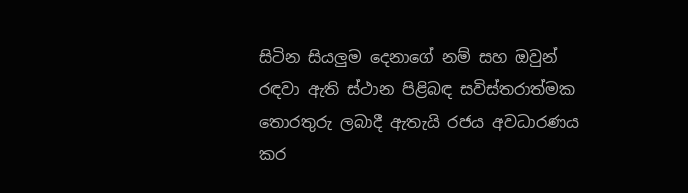සිටින සියලුම දෙනාගේ නම් සහ ඔවුන් රඳවා ඇති ස්ථාන පිළිබඳ සවිස්තරාත්මක තොරතුරු ලබාදී ඇතැයි රජය අවධාරණය කර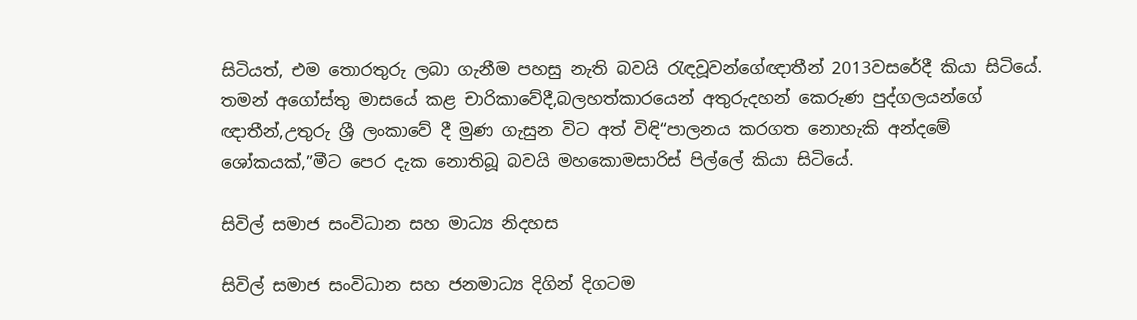සිටියත්, එම තොරතුරු ලබා ගැනීම පහසු නැති බවයි රැඳවූවන්ගේඥාතීන් 2013වසරේදී කියා සිටියේ. තමන් අගෝස්තු මාසයේ කළ චාරිකාවේදී,බලහත්කාරයෙන් අතුරුදහන් කෙරුණ පුද්ගලයන්ගේ ඥාතීන්,උතුරු ශ්‍රී ලංකාවේ දී මුණ ගැසුන විට අත් විඳි“පාලනය කරගත නොහැකි අන්දමේ ශෝකයක්,”මීට පෙර දැක නොතිබූ බවයි මහකොමසාරිස් පිල්ලේ කියා සිටියේ.

සිවිල් සමාජ සංවිධාන සහ මාධ්‍ය නිදහස

සිවිල් සමාජ සංවිධාන සහ ජනමාධ්‍ය දිගින් දිගටම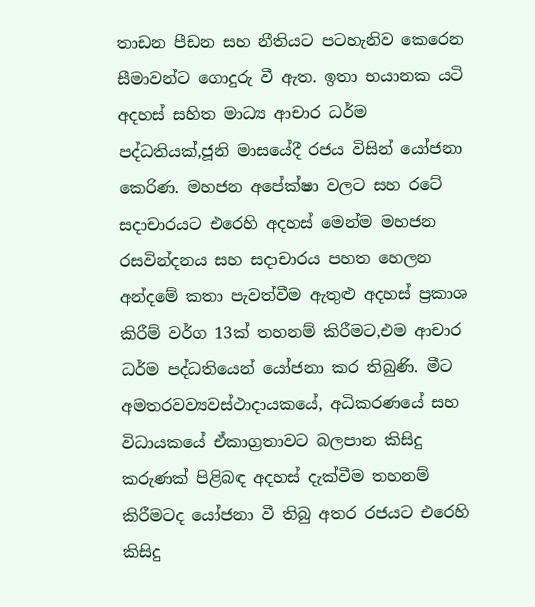තාඩන පීඩන සහ නීතියට පටහැනිව කෙරෙන සීමාවන්ට ගොදුරු වී ඇත. ඉතා භයානක යටි අදහස් සහිත මාධ්‍ය ආචාර ධර්ම පද්ධතියක්,ජූනි මාසයේදී රජය විසින් යෝජනා කෙරිණ. මහජන අපේක්ෂා වලට සහ රටේ සදාචාරයට එරෙහි අදහස් මෙන්ම මහජන රසවින්දනය සහ සදාචාරය පහත හෙලන අන්දමේ කතා පැවත්වීම ඇතුළු අදහස් ප්‍රකාශ කිරීම් වර්ග 13ක් තහනම් කිරීමට,එම ආචාර ධර්ම පද්ධතියෙන් යෝජනා කර තිබුණි. මීට අමතරවව්‍යවස්ථාදායකයේ, අධිකරණයේ සහ විධායකයේ ඒකාග්‍රතාවට බලපාන කිසිදු කරුණක් පිළිබඳ අදහස් දැක්වීම තහනම් කිරීමටද යෝජනා වී තිබු අතර රජයට එරෙහි කිසිදු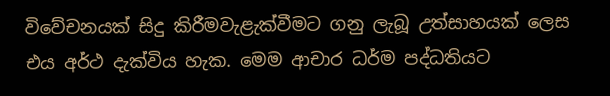විවේචනයක් සිදු කිරීමවැළැක්වීමට ගනු ලැබූ උත්සාහයක් ලෙස එය අර්ථ දැක්විය හැක. මෙම ආචාර ධර්ම පද්ධතියට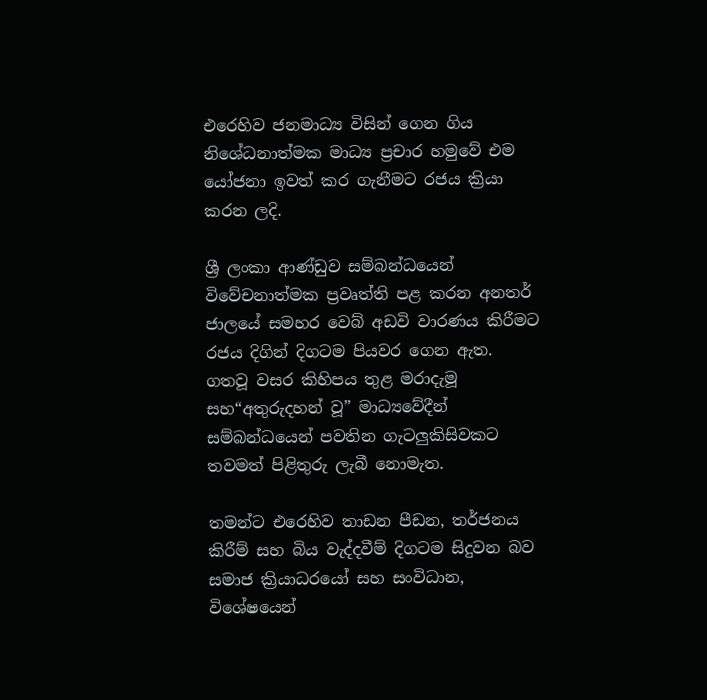එරෙහිව ජනමාධ්‍ය විසින් ගෙන ගිය නිශේධනාත්මක මාධ්‍ය ප්‍රචාර හමුවේ එම යෝජනා ඉවත් කර ගැනීමට රජය ක්‍රියා කරන ලදි.

ශ්‍රී ලංකා ආණ්ඩුව සම්බන්ධයෙන් විවේචනාත්මක ප්‍රවෘත්ති පළ කරන අනතර් ජාලයේ සමහර වෙබ් අඩවි වාරණය කිරීමට රජය දිගින් දිගටම පියවර ගෙන ඇත. ගතවූ වසර කිහිපය තුළ මරාදැමූ සහ“අතුරුදහන් වූ” මාධ්‍යවේදීන් සම්බන්ධයෙන් පවතින ගැටලුකිසිවකට තවමත් පිළිතුරු ලැබී නොමැත.

තමන්ට එරෙහිව තාඩන පීඩන, තර්ජනය කිරීම් සහ බිය වැද්දවීම් දිගටම සිදුවන බව සමාජ ක්‍රියාධරයෝ සහ සංවිධාන, විශේෂයෙන්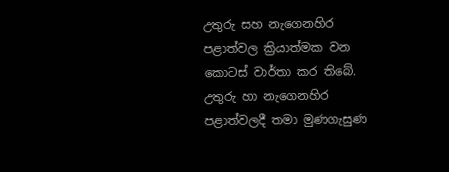උතුරු සහ නැගෙනහිර පළාත්වල ක්‍රියාත්මක වන කොටස් වාර්තා කර තිබේ. උතුරු හා නැගෙනහිර පළාත්වලදී තමා මුණගැසුණ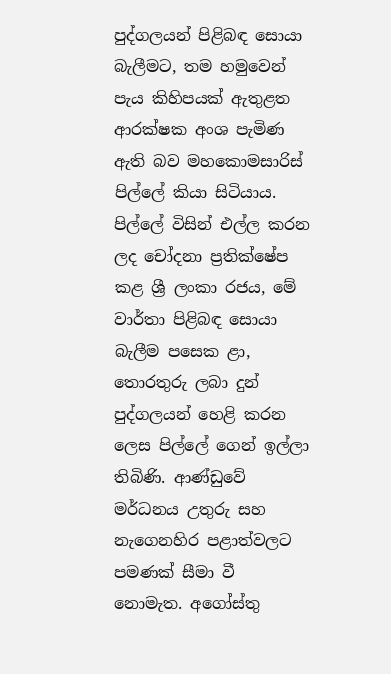පුද්ගලයන් පිළිබඳ සොයා බැලීමට, තම හමුවෙන් පැය කිහිපයක් ඇතුළත ආරක්ෂක අංශ පැමිණ ඇති බව මහකොමසාරිස් පිල්ලේ කියා සිටියාය. පිල්ලේ විසින් එල්ල කරන ලද චෝදනා ප්‍රතික්ෂේප කළ ශ්‍රී ලංකා රජය, මේ වාර්තා පිළිබඳ සොයා බැලීම පසෙක ළා, තොරතුරු ලබා දුන් පුද්ගලයන් හෙළි කරන ලෙස පිල්ලේ ගෙන් ඉල්ලා තිබිණි. ආණ්ඩුවේ මර්ධනය උතුරු සහ නැගෙනහිර පළාත්වලට පමණක් සීමා වී නොමැත. අගෝස්තු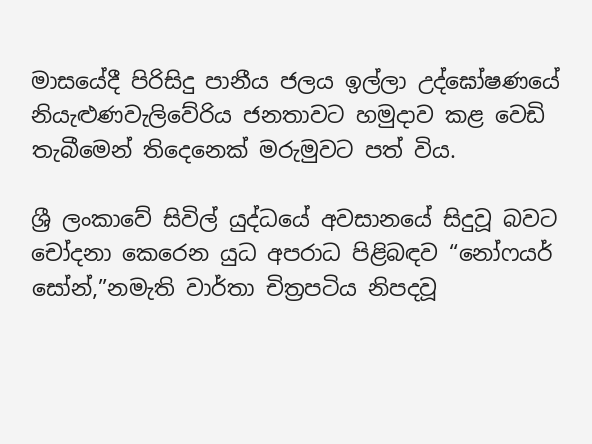මාසයේදී පිරිසිදු පානීය ජලය ඉල්ලා උද්ඝෝෂණයේ නියැළුණවැලිවේරිය ජනතාවට හමුදාව කළ වෙඩි තැබීමෙන් තිදෙනෙක් මරුමුවට පත් විය.

ශ්‍රී ලංකාවේ සිවිල් යුද්ධයේ අවසානයේ සිදුවූ බවට චෝදනා කෙරෙන යුධ අපරාධ පිළිබඳව “නෝෆයර් සෝන්,”නමැති වාර්තා චිත්‍රපටිය නිපදවූ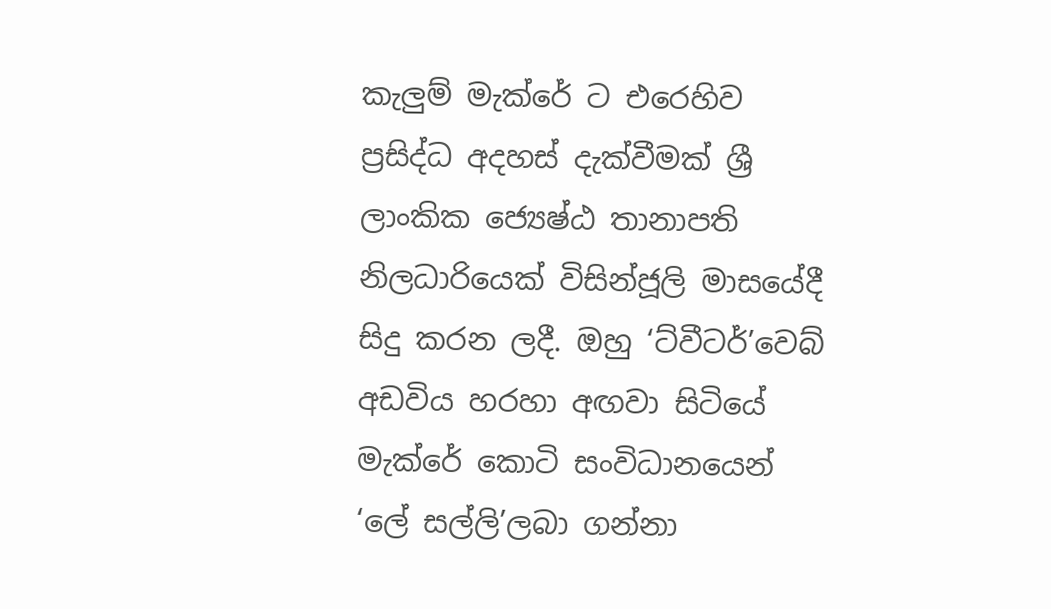කැලුම් මැක්රේ ට එරෙහිව ප්‍රසිද්ධ අදහස් දැක්වීමක් ශ්‍රී ලාංකික ජ්‍යෙෂ්ඨ තානාපති නිලධාරියෙක් විසින්ජූලි මාසයේදී සිදු කරන ලදී. ඔහු ‘ට්වීටර්’වෙබ් අඩවිය හරහා අඟවා සිටියේ මැක්රේ කොටි සංවිධානයෙන් ‘ලේ සල්ලි’ලබා ගන්නා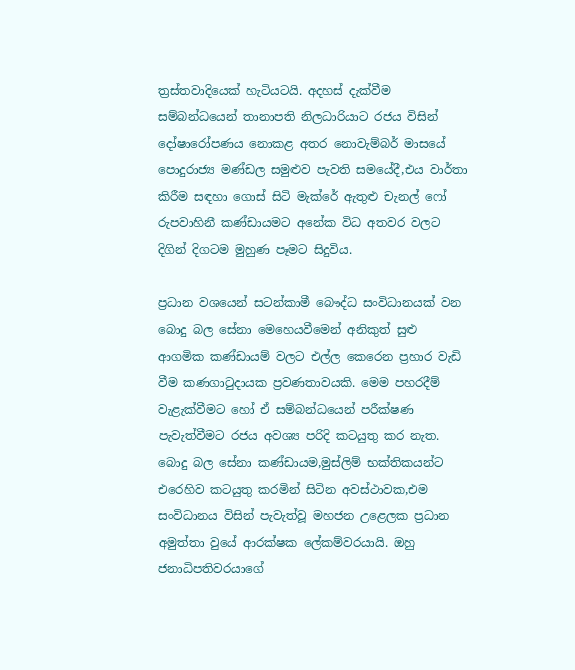ත්‍රස්තවාදියෙක් හැටියටයි. අදහස් දැක්වීම සම්බන්ධයෙන් තානාපති නිලධාරියාට රජය විසින් දෝෂාරෝපණය නොකළ අතර නොවැම්බර් මාසයේ පොදුරාජ්‍ය මණ්ඩල සමුළුව පැවති සමයේදී,එය වාර්තා කිරීම සඳහා ගොස් සිටි මැක්රේ ඇතුළු චැනල් ෆෝ රුපවාහිනී කණ්ඩායමට අනේක විධ අතවර වලට දිගින් දිගටම මුහුණ පෑමට සිදුවිය.

ප්‍රධාන වශයෙන් සටන්කාමී බෞද්ධ සංවිධානයක් වන බොදු බල සේනා මෙහෙයවීමෙන් අනිකුත් සුළු ආගමික කණ්ඩායම් වලට එල්ල කෙරෙන ප්‍රහාර වැඩි වීම කණගාටුදායක ප්‍රවණතාවයකි. මෙම පහරදීම් වැළැක්වීමට හෝ ඒ සම්බන්ධයෙන් පරීක්ෂණ පැවැත්වීමට රජය අවශ්‍ය පරිදි කටයුතු කර නැත. බොදු බල සේනා කණ්ඩායම,මුස්ලිම් භක්තිකයන්ට එරෙහිව කටයුතු කරමින් සිටින අවස්ථාවක,එම සංවිධානය විසින් පැවැත්වූ මහජන උළෙලක ප්‍රධාන අමුත්තා වුයේ ආරක්ෂක ලේකම්වරයායි. ඔහු ජනාධිපතිවරයාගේ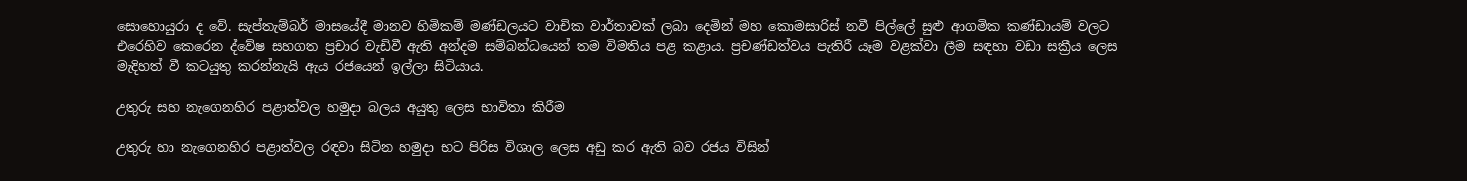සොහොයුරා ද වේ. සැප්තැම්බර් මාසයේදී මානව හිමිකම් මණ්ඩලයට වාචික වාර්තාවක් ලබා දෙමින් මහ කොමසාරිස් නවී පිල්ලේ සුළු ආගමික කණ්ඩායම් වලට එරෙහිව කෙරෙන ද්වේෂ සහගත ප්‍රචාර වැඩිවී ඇති අන්දම සම්බන්ධයෙන් තම විමතිය පළ කළාය. ප්‍රචණ්ඩත්වය පැතිරී යෑම වළක්වා ලීම සඳහා වඩා සක්‍රීය ලෙස මැදිහත් වී කටයුතු කරන්නැයි ඇය රජයෙන් ඉල්ලා සිටියාය.

උතුරු සහ නැගෙනහිර පළාත්වල හමුදා බලය අයුතු ලෙස භාවිතා කිරීම

උතුරු හා නැගෙනහිර පළාත්වල රඳවා සිටින හමුදා භට පිරිස විශාල ලෙස අඩු කර ඇති බව රජය විසින්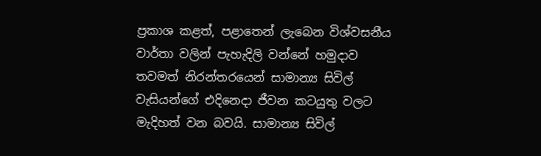ප්‍රකාශ කළත්, පළාතෙන් ලැබෙන විශ්වසනීය වාර්තා වලින් පැහැදිලි වන්නේ හමුදාව තවමත් නිරන්තරයෙන් සාමාන්‍ය සිවිල් වැසියන්ගේ එදිනෙදා ජීවන කටයුතු වලට මැදිහත් වන බවයි. සාමාන්‍ය සිවිල්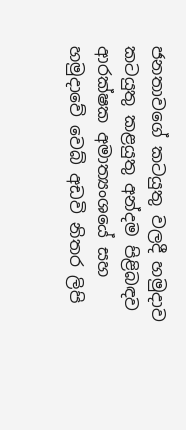ජනතාවගේ කටයුතු වලදී හමුදාව කටයුතු කළයුතු අන්දම පිළිබඳව ආරක්ෂක අමාත්‍යංශයේ සහ හමුදාවේ වෙබ් අඩවි නිතර ලිපි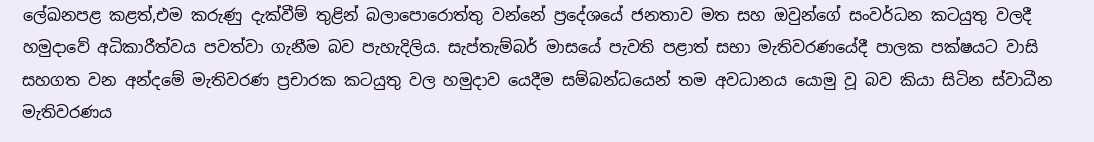ලේඛනපළ කළත්,එම කරුණු දැක්වීම් තුළින් බලාපොරොත්තු වන්නේ ප්‍රදේශයේ ජනතාව මත සහ ඔවුන්ගේ සංවර්ධන කටයුතු වලදී හමුදාවේ අධිකාරීත්වය පවත්වා ගැනීම බව පැහැදිලිය. සැප්තැම්බර් මාසයේ පැවති පළාත් සභා මැතිවරණයේදී පාලක පක්ෂයට වාසි සහගත වන අන්දමේ මැතිවරණ ප්‍රචාරක කටයුතු වල හමුදාව යෙදීම සම්බන්ධයෙන් තම අවධානය යොමු වූ බව කියා සිටින ස්වාධීන මැතිවරණය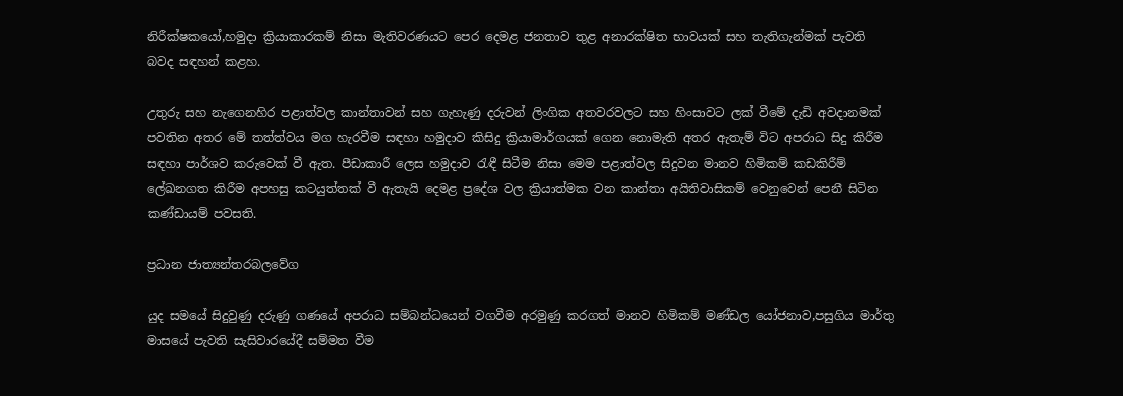නිරීක්ෂකයෝ,හමුදා ක්‍රියාකාරකම් නිසා මැතිවරණයට පෙර දෙමළ ජනතාව තුළ අනාරක්ෂිත භාවයක් සහ තැතිගැන්මක් පැවති බවද සඳහන් කළහ.

උතුරු සහ නැගෙනහිර පළාත්වල කාන්තාවන් සහ ගැහැණු දරුවන් ලිංගික අතවරවලට සහ හිංසාවට ලක් වීමේ දැඩි අවදානමක් පවතින අතර මේ තත්ත්වය මග හැරවීම සඳහා හමුදාව කිසිදු ක්‍රියාමාර්ගයක් ගෙන නොමැති අතර ඇතැම් විට අපරාධ සිදු කිරීම සඳහා පාර්ශව කරුවෙක් වී ඇත. පීඩාකාරී ලෙස හමුදාව රැඳී සිටීම නිසා මෙම පළාත්වල සිදුවන මානව හිමිකම් කඩකිරීම් ලේඛනගත කිරීම අපහසු කටයුත්තක් වී ඇතැයි දෙමළ ප්‍රදේශ වල ක්‍රියාත්මක වන කාන්තා අයිතිවාසිකම් වෙනුවෙන් පෙනී සිටින කණ්ඩායම් පවසති.

ප්‍රධාන ජාත්‍යන්තරබලවේග

යුද සමයේ සිදුවුණු දරුණු ගණයේ අපරාධ සම්බන්ධයෙන් වගවීම අරමුණු කරගත් මානව හිමිකම් මණ්ඩල යෝජනාව,පසුගිය මාර්තු මාසයේ පැවති සැසිවාරයේදී සම්මත වීම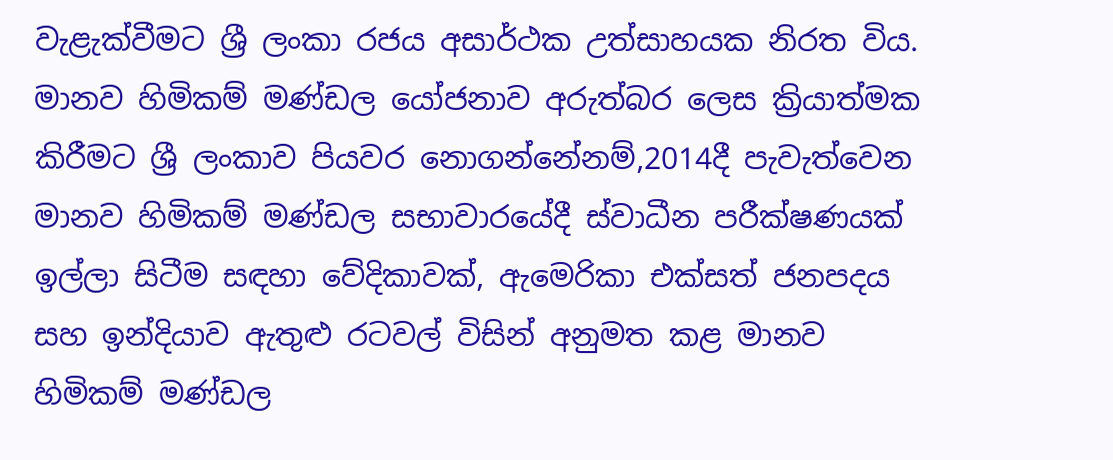වැළැක්වීමට ශ්‍රී ලංකා රජය අසාර්ථක උත්සාහයක නිරත විය. මානව හිමිකම් මණ්ඩල යෝජනාව අරුත්බර ලෙස ක්‍රියාත්මක කිරීමට ශ්‍රී ලංකාව පියවර නොගන්නේනම්,2014දී පැවැත්වෙන මානව හිමිකම් මණ්ඩල සභාවාරයේදී ස්වාධීන පරීක්ෂණයක් ඉල්ලා සිටීම සඳහා වේදිකාවක්, ඇමෙරිකා එක්සත් ජනපදය සහ ඉන්දියාව ඇතුළු රටවල් විසින් අනුමත කළ මානව හිමිකම් මණ්ඩල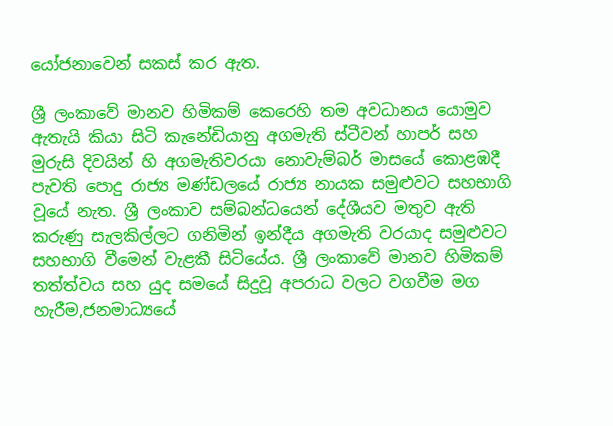යෝජනාවෙන් සකස් කර ඇත.

ශ්‍රී ලංකාවේ මානව හිමිකම් කෙරෙහි තම අවධානය යොමුව ඇතැයි කියා සිටි කැනේඩියානු අගමැති ස්ටීවන් හාපර් සහ මුරුසි දිවයින් හි අගමැතිවරයා නොවැම්බර් මාසයේ කොළඹදී පැවති පොදු රාජ්‍ය මණ්ඩලයේ රාජ්‍ය නායක සමුළුවට සහභාගි වූයේ නැත. ශ්‍රී ලංකාව සම්බන්ධයෙන් දේශීයව මතුව ඇති කරුණු සැලකිල්ලට ගනිමින් ඉන්දීය අගමැති වරයාද සමුළුවට සහභාගි වීමෙන් වැළකී සිටියේය. ශ්‍රී ලංකාවේ මානව හිමිකම් තත්ත්වය සහ යුද සමයේ සිදුවූ අපරාධ වලට වගවීම මග හැරීම,ජනමාධ්‍යයේ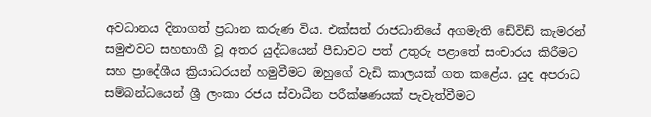අවධානය දිනාගත් ප්‍රධාන කරුණ විය. එක්සත් රාජධානියේ අගමැති ඩේවිඩ් කැමරන් සමුළුවට සහභාගී වූ අතර යුද්ධයෙන් පීඩාවට පත් උතුරු පළාතේ සංචාරය කිරීමට සහ ප්‍රාදේශීය ක්‍රියාධරයන් හමුවීමට ඔහුගේ වැඩි කාලයක් ගත කළේය. යුද අපරාධ සම්බන්ධයෙන් ශ්‍රී ලංකා රජය ස්වාධීන පරීක්ෂණයක් පැවැත්වීමට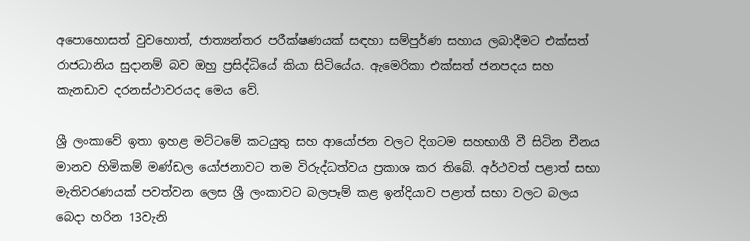අපොහොසත් වුවහොත්, ජාත්‍යන්තර පරීක්ෂණයක් සඳහා සම්පුර්ණ සහාය ලබාදීමට එක්සත් රාජධානිය සුදානම් බව ඔහු ප්‍රසිද්ධියේ කියා සිටියේය. ඇමෙරිකා එක්සත් ජනපදය සහ කැනඩාව දරනස්ථාවරයද මෙය වේ.

ශ්‍රී ලංකාවේ ඉතා ඉහළ මට්ටමේ කටයුතු සහ ආයෝජන වලට දිගටම සහභාගී වී සිටින චීනය මානව හිමිකම් මණ්ඩල යෝජනාවට තම විරුද්ධත්වය ප්‍රකාශ කර තිබේ. අර්ථවත් පළාත් සභා මැතිවරණයක් පවත්වන ලෙස ශ්‍රී ලංකාවට බලපෑම් කළ ඉන්දියාව පළාත් සභා වලට බලය බෙදා හරින 13වැනි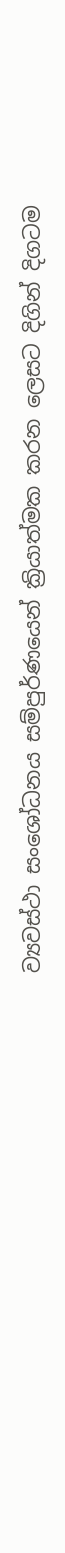ව්‍යවස්ථා සංශෝධනය සම්පුර්ණයෙන් ක්‍රියාත්මක කරන ලෙසට දිගින් දිගටම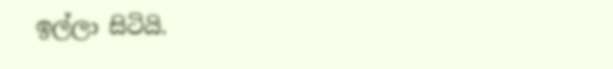ඉල්ලා සිටියි.